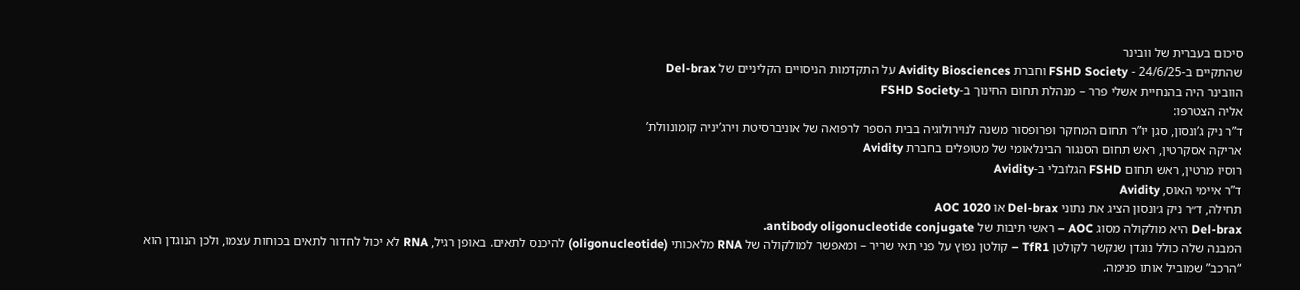סיכום בעברית של וובינר
שהתקיים ב-24/6/25 - FSHD Society וחברת Avidity Biosciences על התקדמות הניסויים הקליניים של Del-brax
הוובינר היה בהנחיית אשלי פרר – מנהלת תחום החינוך ב-FSHD Society
אליה הצטרפו:
ד”ר ניק ג’ונסון, סגן יו”ר תחום המחקר ופרופסור משנה לנוירולוגיה בבית הספר לרפואה של אוניברסיטת וירג’יניה קומונוולת’
אריקה אסקרטין, ראש תחום הסנגור הבינלאומי של מטופלים בחברת Avidity
רוסיו מרטין, ראש תחום FSHD הגלובלי ב-Avidity
ד”ר איימי האוס, Avidity
תחילה, ד״ר ניק ג׳ונסון הציג את נתוני Del-brax או AOC 1020
Del-brax היא מולקולה מסוג AOC – ראשי תיבות של antibody oligonucleotide conjugate.
המבנה שלה כולל נוגדן שנקשר לקולטן TfR1 – קולטן נפוץ על פני תאי שריר – ומאפשר למולקולה של RNA מלאכותי (oligonucleotide) להיכנס לתאים. באופן רגיל, RNA לא יכול לחדור לתאים בכוחות עצמו, ולכן הנוגדן הוא “הרכב” שמוביל אותו פנימה.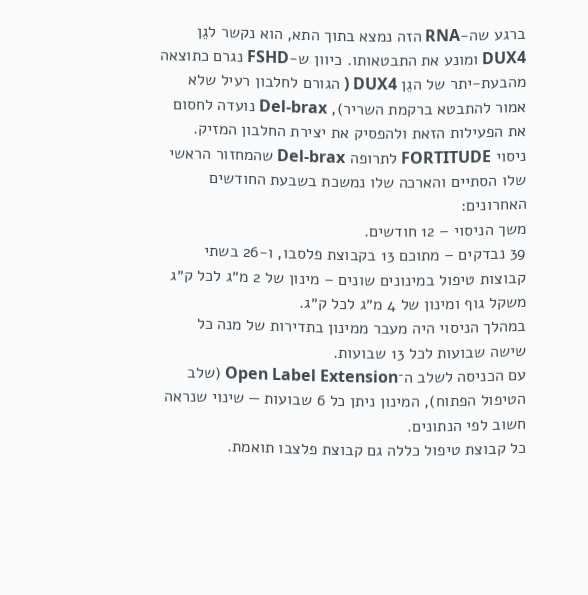ברגע שה-RNA הזה נמצא בתוך התא, הוא נקשר לגֵן DUX4 ומונע את התבטאותו. כיוון ש-FSHD נגרם כתוצאה מהבעת-יתר של הגֵן DUX4 ( הגורם לחלבון רעיל שלא אמור להתבטא ברקמת השריר), Del-brax נועדה לחסום את הפעילות הזאת ולהפסיק את יצירת החלבון המזיק.
ניסוי FORTITUDE לתרופה Del-brax שהמחזור הראשי שלו הסתיים והארכה שלו נמשכת בשבעת החודשים האחרונים:
משך הניסוי – 12 חודשים.
39 נבדקים – מתוכם 13 בקבוצת פלסבו, ו-26 בשתי קבוצות טיפול במינונים שונים – מינון של 2 מ״ג לכל ק״ג משקל גוף ומינון של 4 מ״ג לכל ק״ג.
במהלך הניסוי היה מעבר ממינון בתדירות של מנה כל שישה שבועות לכל 13 שבועות.
עם הכניסה לשלב ה־Open Label Extension (שלב הטיפול הפתוח), המינון ניתן כל 6 שבועות — שינוי שנראה חשוב לפי הנתונים.
כל קבוצת טיפול כללה גם קבוצת פלצבו תואמת.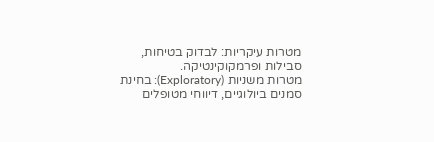מטרות עיקריות: לבדוק בטיחות, סבילות ופרמקוקינטיקה.
מטרות משניות (Exploratory): בחינת סמנים ביולוגיים, דיווחי מטופלים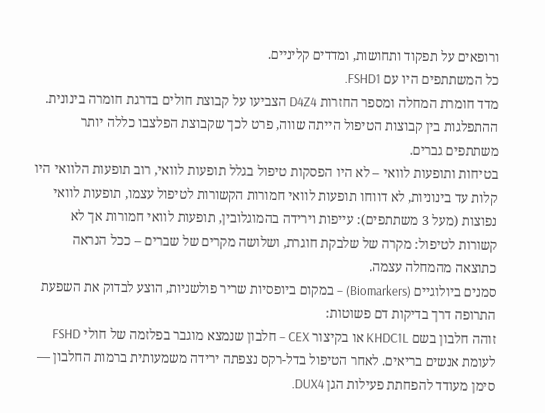ורופאים על תפקוד ותחושות, ומדדים קליניים.
כל המשתתפים היו עם FSHD1.
מדד חומרת המחלה ומספר החזרות D4Z4 הצביעו על קבוצת חולים בדרגת חומרה בינונית.
ההתפלגות בין קבוצות הטיפול הייתה שווה, פרט לכך שקבוצת הפלצבו כללה יותר משתתפים גברים.
בטיחות ותופעות לוואי – לא היו הפסקות טיפול בגלל תופעות לוואי, רוב תופעות הלוואי היו קלות עד בינוניות, לא דווחו תופעות לוואי חמורות הקשורות לטיפול עצמו, תופעות לוואי נפוצות (מעל 3 משתתפים): עייפות וירידה בהמוגלובין, תופעות לוואי חמורות אך לא קשורות לטיפול: מקרה של שלבקת חוגרת, ושלושה מקרים של שברים – ככל הנראה כתוצאה מהמחלה עצמה.
סמנים ביולוגיים (Biomarkers) – במקום ביופסיות שריר פולשניות, הוצע לבדוק את השפעת התרופה דרך בדיקות דם פשוטות:
זוהה חלבון בשם KHDC1L או בקיצור CEX – חלבון שנמצא מוגבר בפלזמה של חולי FSHD לעומת אנשים בריאים. לאחר הטיפול בדל-רקס נצפתה ירידה משמעותית ברמות החלבון — סימן מעודד להפחתת פעילות הגן DUX4.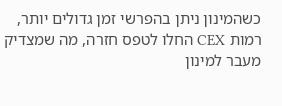כשהמינון ניתן בהפרשי זמן גדולים יותר, רמות CEX החלו לטפס חזרה, מה שמצדיק מעבר למינון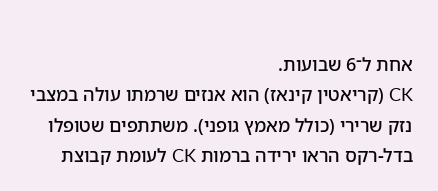אחת ל־6 שבועות.
CK (קריאטין קינאז) הוא אנזים שרמתו עולה במצבי נזק שרירי (כולל מאמץ גופני). משתתפים שטופלו בדל-רקס הראו ירידה ברמות CK לעומת קבוצת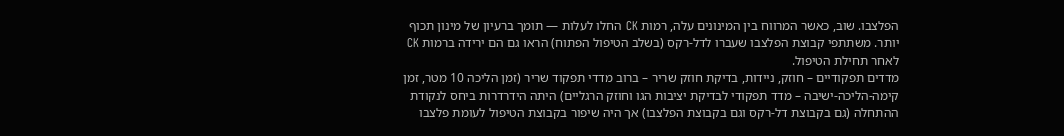הפלצבו. שוב, כאשר המרווח בין המינונים עלה, רמות CK החלו לעלות — תומך ברעיון של מינון תכוף יותר. משתתפי קבוצת הפלצבו שעברו לדל-רקס (בשלב הטיפול הפתוח) הראו גם הם ירידה ברמות CK לאחר תחילת הטיפול.
מדדים תפקודיים – חוזק, ניידות, בדיקת חוזק שריר – ברוב מדדי תפקוד שריר (זמן הליכה 10 מטר, זמן קימה-הליכה-ישיבה – מדד תפקודי לבדיקת יציבות הגו וחוזק הרגליים) היתה הידרדרות ביחס לנקודת ההתחלה (גם בקבוצת דל-רקס וגם בקבוצת הפלצבו) אך היה שיפור בקבוצת הטיפול לעומת פלצבו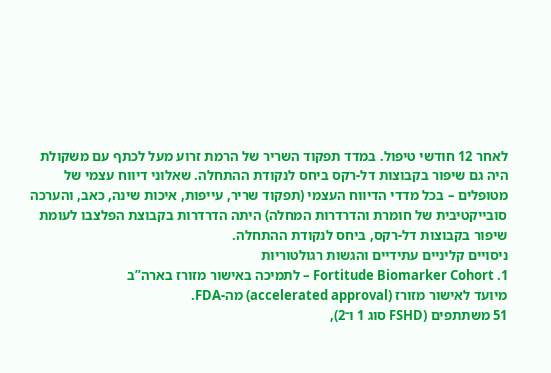לאחר 12 חודשי טיפול. במדד תפקוד השריר של הרמת זרוע מעל לכתף עם משקולת היה גם שיפור בקבוצות דל-רקס ביחס לנקודת ההתחלה. שאלוני דיווח עצמי של מטופלים – בכל מדדי הדיווח העצמי (תפקוד שריר, עייפות, איכות שינה, כאב, והערכה סובייקטיבית של חומרת והדרדרות המחלה) היתה הדרדרות בקבוצת הפלצבו לעומת שיפור בקבוצות דל-רקס, ביחס לנקודת ההתחלה.
ניסויים קליניים עתידיים והגשות רגולטוריות
1. Fortitude Biomarker Cohort – לתמיכה באישור מזורז בארה”ב
מיועד לאישור מזורז (accelerated approval) מה-FDA.
51 משתתפים (FSHD סוג 1 ו־2),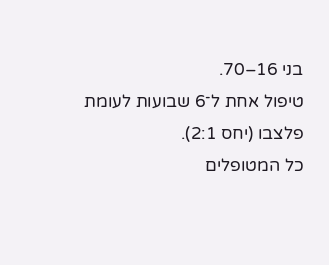בני 16–70.
טיפול אחת ל־6 שבועות לעומת פלצבו (יחס 2:1).
כל המטופלים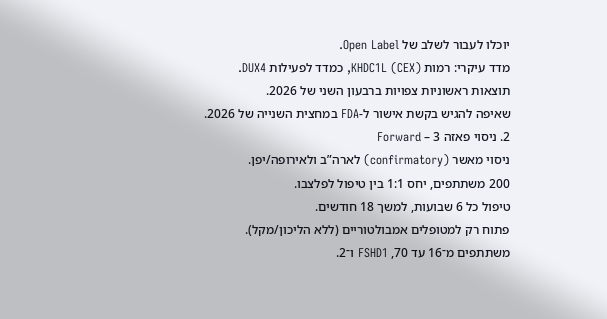יוכלו לעבור לשלב של Open Label.
מדד עיקרי: רמות KHDC1L (CEX), כמדד לפעילות DUX4.
תוצאות ראשוניות צפויות ברבעון השני של 2026.
שאיפה להגיש בקשת אישור ל-FDA במחצית השנייה של 2026.
2. ניסוי פאזה 3 – Forward
ניסוי מאשר (confirmatory) לארה”ב ולאירופה/יפן.
200 משתתפים, יחס 1:1 בין טיפול לפלצבו.
טיפול כל 6 שבועות, למשך 18 חודשים.
פתוח רק למטופלים אמבולטוריים (ללא הליכון/מקל).
משתתפים מ־16 עד 70, FSHD1 ו־2.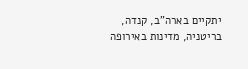יתקיים בארה”ב, קנדה, בריטניה, מדינות באירופה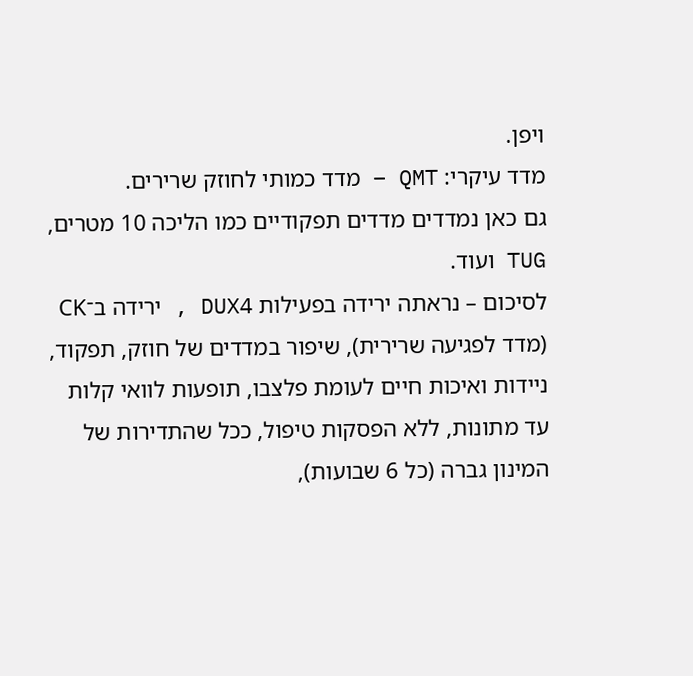ויפן.
מדד עיקרי: QMT – מדד כמותי לחוזק שרירים.
גם כאן נמדדים מדדים תפקודיים כמו הליכה 10 מטרים, TUG ועוד.
לסיכום – נראתה ירידה בפעילות DUX4 , ירידה ב־CK (מדד לפגיעה שרירית), שיפור במדדים של חוזק, תפקוד, ניידות ואיכות חיים לעומת פלצבו, תופעות לוואי קלות עד מתונות, ללא הפסקות טיפול, ככל שהתדירות של המינון גברה (כל 6 שבועות),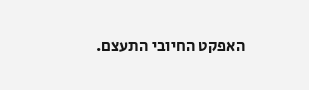האפקט החיובי התעצם.